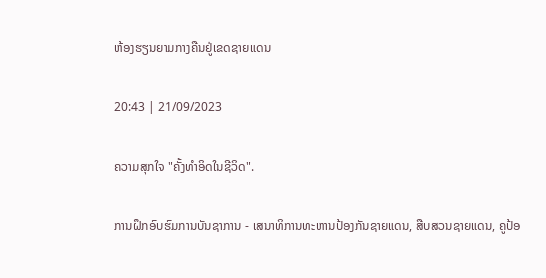ຫ້ອງຮຽນຍາມກາງຄືນຢູ່ເຂດຊາຍແດນ

20:43 | 21/09/2023

ຄວາມສຸກໃຈ "ຄັ້ງທຳອິດໃນຊີວິດ".

ການຝຶກອົບຮົມການບັນຊາການ - ເສນາທິການທະຫານປ້ອງກັນຊາຍແດນ, ສືບສວນຊາຍແດນ, ຄູປ້ອ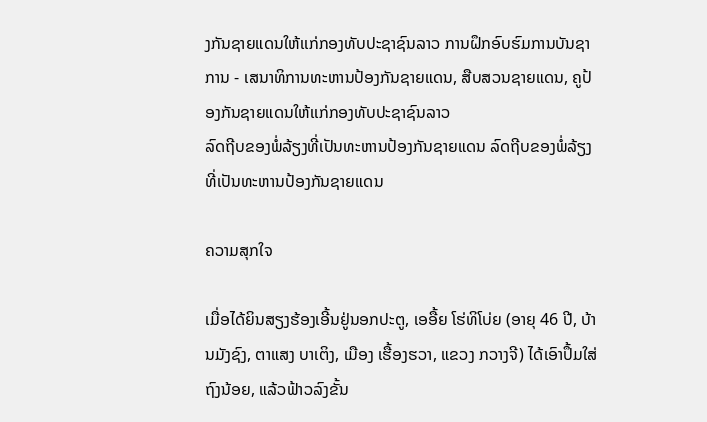ງກັນຊາຍແດນໃຫ້ເເກ່ກອງທັບປະຊາຊົນລາວ ການຝຶກອົບຮົມການບັນຊາການ - ເສນາທິການທະຫານປ້ອງກັນຊາຍແດນ, ສືບສວນຊາຍແດນ, ຄູປ້ອງກັນຊາຍແດນໃຫ້ເເກ່ກອງທັບປະຊາຊົນລາວ
ລົດຖີບຂອງພໍ່ລ້ຽງທີ່ເປັນທະຫານປ້ອງກັນຊາຍແດນ ລົດຖີບຂອງພໍ່ລ້ຽງທີ່ເປັນທະຫານປ້ອງກັນຊາຍແດນ

ຄວາມສຸກໃຈ

ເມື່ອໄດ້ຍິນສຽງຮ້ອງເອີ້ນຢູ່ນອກປະຕູ, ເອອື້ຍ ໂຮ່ທິໂບ່ຍ (ອາຍຸ 46 ປີ, ບ້ານມັງຊົງ, ຕາແສງ ບາເຕິງ, ເມືອງ ເຮື້ອງຮວາ, ແຂວງ ກວາງຈີ) ໄດ້ເອົາປຶ້ມໃສ່ຖົງນ້ອຍ, ແລ້ວຟ້າວລົງຂັ້ນ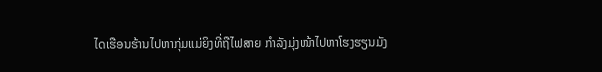ໄດເຮືອນຮ້ານໄປຫາກຸ່ມແມ່ຍິງທີ່ຖືໄຟສາຍ ກຳລັງມຸ່ງໜ້າໄປຫາໂຮງຮຽນມັງ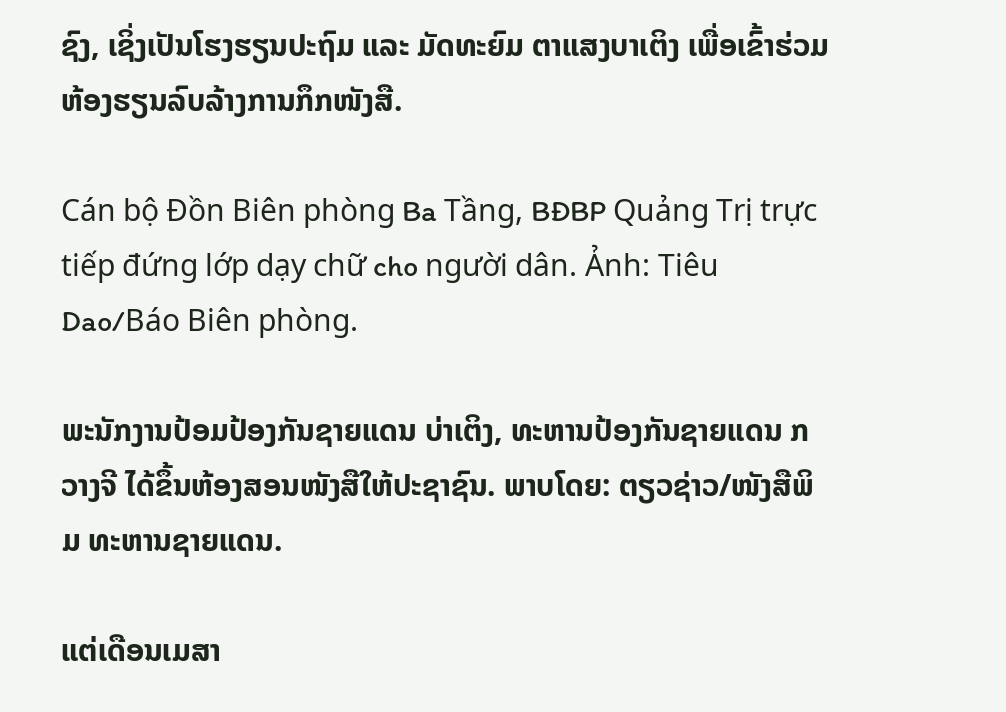ຊົງ, ເຊິ່ງເປັນໂຮງຮຽນປະຖົມ ແລະ ມັດທະຍົມ ຕາແສງບາເຕິງ ເພື່ອເຂົ້າຮ່ວມຫ້ອງຮຽນລົບລ້າງການກຶກໜັງສື.

Cán bộ Đồn Biên phòng Ba Tầng, BĐBP Quảng Trị trực tiếp đứng lớp dạy chữ cho người dân. Ảnh: Tiêu Dao/Báo Biên phòng.

ພະນັກງານປ້ອມປ້ອງກັນຊາຍແດນ ບ່າເຕິງ, ທະຫານປ້ອງກັນຊາຍແດນ ກວາງຈີ ໄດ້ຂຶ້ນຫ້ອງສອນໜັງສືໃຫ້ປະຊາຊົນ. ພາບໂດຍ: ຕຽວຊ່າວ/ໜັງສືພິມ ທະຫານຊາຍແດນ.

ແຕ່ເດືອນເມສາ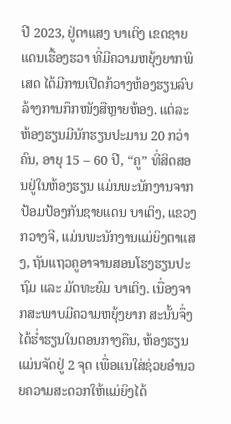ປີ 2023, ຢູ່ຕາແສງ ບາເຕິງ ເຂດຊາຍແດນເຮື້ອງຮວາ ທີ່ມີຄວາມຫຍຸ້ງຍາກພິເສດ ໄດ້ມີການເປີດກ້ວາງຫ້ອງຮຽນລົບລ້າງການກຶກໜັງສືຫຼາຍຫ້ອງ. ແຕ່ລະຫ້ອງຮຽນມີນັກຮຽນປະມານ 20 ກວ່າຄົນ, ອາຍຸ 15 – 60 ປີ, “ຄູ” ທີ່ສິດສອນຢູ່ໃນຫ້ອງຮຽນ ແມ່ນພະນັກງານຈາກ ປ້ອມປ້ອງກັນຊາຍແດນ ບາເຕິງ, ແຂວງ ກວາງຈີ, ແມ່ນພະນັກງານແມ່ຍິງຕາແສງ, ຖັນແຖວຄູອາຈານສອນໂຮງຮຽນປະຖົມ ແລະ ມັດທະຍົມ ບາເຕິງ. ເນື່ອງຈາກສະພາບມີຄວາມຫຍຸ້ງຍາກ ສະນັ້ນຈຶ່ງໄດ້ຮ່ຳຮຽນໃນຕອນກາງຄືນ, ຫ້ອງຮຽນແມ່ນຈັດຢູ່ 2 ຈຸດ ເພື່ອແນໃສ່ຊ່ວຍອໍານວຍຄວາມສະດວກໃຫ້ແມ່ຍິງໄດ້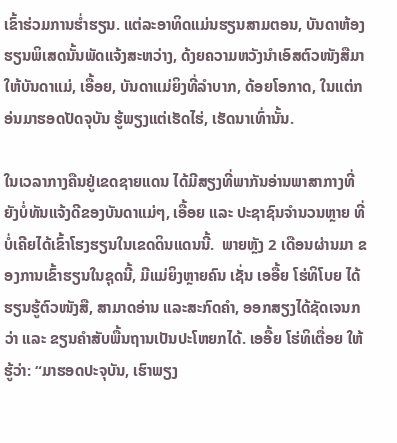ເຂົ້າຮ່ວມການຮ່ຳຮຽນ. ແຕ່ລະອາທິດແມ່ນຮຽນສາມຕອນ, ບັນດາຫ້ອງຮຽນພິເສດນັ້ນພັດແຈ້ງສະຫວ່າງ, ດ້ງຍຄວາມຫວັງນຳເອົສຕົວໜັງສືມາໃຫ້ບັນດາແມ່, ເອື້ອຍ, ບັນດາແມ່ຍິງທີ່ລຳບາກ, ດ້ອຍໂອກາດ, ໃນແຕ່ກອ່ນມາຮອດປັດຈຸບັນ ຮູ້ພຽງແຕ່ເຮັດໄຮ່, ເຮັດນາເທົ່ານັ້ນ.

ໃນເວລາກາງຄືນຢູ່ເຂດຊາຍແດນ ໄດ້ມີສຽງທີ່ພາກັນອ່ານພາສາກາງທີ່ຍັງບໍ່ທັນແຈ້ງດີຂອງບັນດາແມ່ໆ, ເອື້ອຍ ແລະ ປະຊາຊົນຈຳນວນຫຼາຍ ທີ່ບໍ່ເຄີຍໄດ້ເຂົ້າໂຮງຮຽນໃນເຂດດິນແດນນີ້.  ພາຍຫຼັງ 2 ເດືອນຜ່ານມາ ຂອງການເຂົ້າຮຽນໃນຊຸດນີ້, ມີແມ່ຍິງຫຼາຍຄົນ ເຊັ່ນ ເອອື້ຍ ໂຮ່ທິໂບຍ ໄດ້ຮຽນຮູ້ຕົວໜັງສື, ສາມາດອ່ານ ແລະສະກົດຄຳ, ອອກສຽງໄດ້ຊັດເຈນກວ່າ ແລະ ຂຽນຄຳສັບພື້ນຖານເປັນປະໂຫຍກໄດ້. ເອອື້ຍ ໂຮ່ທິເຕື່ອຍ ໃຫ້ຮູ້ວ່າ: “ມາຮອດປະຈຸບັນ, ເຮົາພຽງ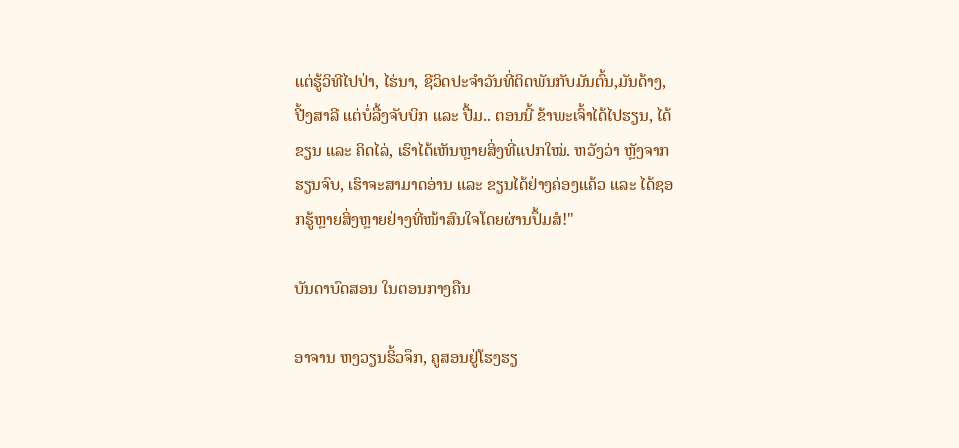ແຕ່ຮູ້ວິທີໄປປ່າ, ໄຮ່ນາ, ຊີວິດປະຈຳວັນທີ່ຕິດພັນກັບມັນຕົ້ນ,ມັນດ້າງ, ປີ້ງສາລີ ແຕ່ບໍ່ລື້ງຈັບບິກ ແລະ ປື້ມ.. ຕອນນີ້ ຂ້າພະເຈົ້າໄດ້ໄປຮຽນ, ໄດ້ຂຽນ ແລະ ຄິດໄລ່, ເຮົາໄດ້ເຫັນຫຼາຍສິ່ງທີ່ແປກໃໝ່. ຫວັງວ່າ ຫຼັງຈາກຮຽນຈົບ, ເຮົາຈະສາມາດອ່ານ ແລະ ຂຽນໄດ້ຢ່າງຄ່ອງແຄ້ວ ແລະ ໄດ້ຊອກຮູ້ຫຼາຍສິ່ງຫຼາຍຢ່າງທີ່ໜ້າສົນໃຈໂດຍຜ່ານປຶ້ມສໍ!"

ບັນດາບົດສອນ ໃນຕອນກາງຄືນ

ອາຈານ ຫງວຽນຮິ້ວຈຶກ, ຄູສອນຢູ່ໂຮງຮຽ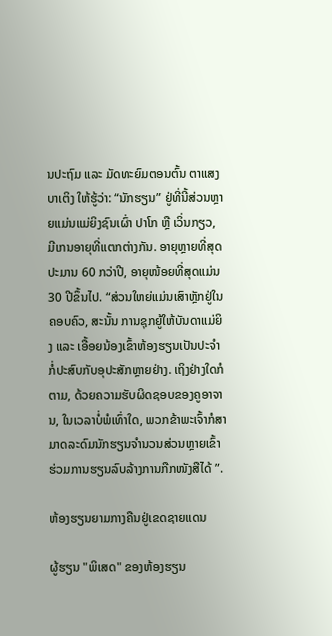ນປະຖົມ ແລະ ມັດທະຍົມຕອນຕົ້ນ ຕາແສງ ບາເຕິງ ໃຫ້ຮູ້ວ່າ: “ນັກຮຽນ” ຢູ່ທີ່ນີ້ສ່ວນຫຼາຍແມ່ນແມ່ຍິງຊົນເຜົ່າ ປາໂກ ຫຼື ເວິ່ນກຽວ, ມີເກນອາຍຸທີ່ແຕກຕ່າງກັນ. ອາຍຸຫຼາຍທີ່ສຸດປະມານ 60 ກວ່າປີ, ອາຍຸໜ້ອຍທີ່ສຸດແມ່ນ 30 ປີຂຶ້ນໄປ. “ສ່ວນໃຫຍ່ແມ່ນເສົາຫຼັກຢູ່ໃນຄອບຄົວ, ສະນັ້ນ ການຊຸກຍູ້ໃຫ້ບັນດາແມ່ຍິງ ແລະ ເອື້ອຍນ້ອງເຂົ້າຫ້ອງຮຽນເປັນປະຈຳ ກໍ່ປະສົບກັບອຸປະສັກຫຼາຍຢ່າງ. ເຖິງຢ່າງໃດກໍຕາມ, ດ້ວຍຄວາມຮັບຜິດຊອບຂອງຄູອາຈານ, ໃນເວລາບໍ່ພໍເທົ່າໃດ, ພວກຂ້າພະເຈົ້າກໍສາມາດລະດົມນັກຮຽນຈໍານວນສ່ວນຫຼາຍເຂົ້າຮ່ວມການຮຽນລົບລ້າງການກືກໜັງສືໄດ້ ”.

ຫ້ອງຮຽນຍາມກາງຄືນຢູ່ເຂດຊາຍແດນ

ຜູ້ຮຽນ "ພິເສດ" ຂອງຫ້ອງຮຽນ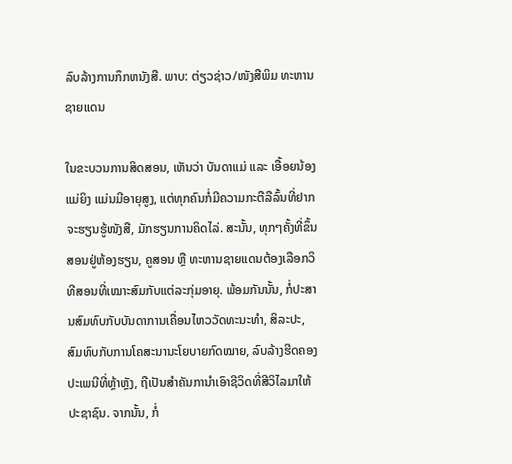ລົບລ້າງການກຶກຫນັງສື. ພາບ: ຕ່ຽວຊ່າວ/ໜັງສືພິມ ທະຫານຊາຍແດນ

ໃນຂະບວນການສິດສອນ, ເຫັນວ່າ ບັນດາແມ່ ແລະ ເອື້ອຍນ້ອງແມ່ຍິງ ແມ່ນມີອາຍຸສູງ, ແຕ່ທຸກຄົນກໍ່ມີຄວາມກະຕືລືລົ້ນທີ່ຢາກຈະຮຽນຮູ້ໜັງສື, ມັກຮຽນການຄິດໄລ່. ສະນັ້ນ, ທຸກໆຄັ້ງທີ່ຂຶ້ນສອນຢູ່ຫ້ອງຮຽນ, ຄູສອນ ຫຼື ທະຫານຊາຍແດນຕ້ອງເລືອກວິທີສອນທີ່ເໝາະສົມກັບແຕ່ລະກຸ່ມອາຍຸ. ພ້ອມກັນນັ້ນ, ກໍ່ປະສານສົມທົບກັບບັນດາການເຄື່ອນໄຫວວັດທະນະທຳ, ສິລະປະ, ສົມທົບກັບການໂຄສະນານະໂຍບາຍກົດໝາຍ, ລົບລ້າງຮີດຄອງປະເພນີທີ່ຫຼ້າຫຼັງ, ຖືເປັນສຳຄັນການຳເອົາຊີວິດທີ່ສີວິໄລມາໃຫ້ປະຊາຊົນ. ຈາກນັ້ນ, ກໍ່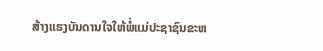ສ້າງແຮງບັນດານໃຈໃຫ້ພໍ່ແມ່ປະຊາຊົນຂະຫ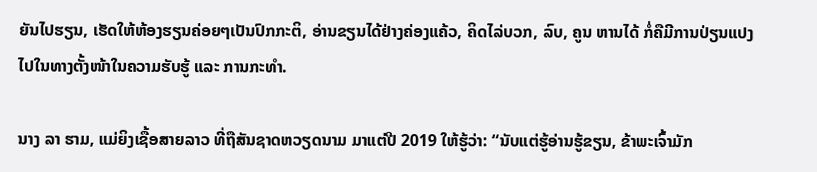ຍັນໄປຮຽນ, ເຮັດໃຫ້ຫ້ອງຮຽນຄ່ອຍໆເປັນປົກກະຕິ, ອ່ານຂຽນໄດ້ຢ່າງຄ່ອງແຄ້ວ, ຄິດໄລ່ບວກ, ລົບ, ຄູນ ຫານໄດ້ ກໍ່ຄືມີການປ່ຽນແປງໄປໃນທາງຕັ້ງໜ້າໃນຄວາມຮັບຮູ້ ແລະ ການກະທຳ.

ນາງ ລາ ຮາມ, ແມ່ຍິງເຊື້ອສາຍລາວ ທີ່ຖືສັນຊາດຫວຽດນາມ ມາແຕ່ປີ 2019 ໃຫ້ຮູ້ວ່າ: “ນັບແຕ່ຮູ້ອ່ານຮູ້ຂຽນ, ຂ້າພະເຈົ້າມັກ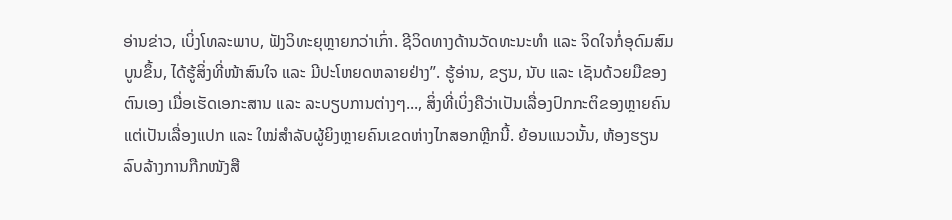ອ່ານຂ່າວ, ເບິ່ງໂທລະພາບ, ຟັງວິທະຍຸຫຼາຍກວ່າເກົ່າ. ຊີວິດທາງດ້ານວັດທະນະທຳ ແລະ ຈິດໃຈກໍ່ອຸດົມສົມບູນຂຶ້ນ, ໄດ້ຮູ້ສິ່ງທີ່ໜ້າສົນໃຈ ແລະ ມີປະໂຫຍດຫລາຍຢ່າງ”. ຮູ້ອ່ານ, ຂຽນ, ນັບ ແລະ ເຊັນດ້ວຍມືຂອງຕົນເອງ ເມື່ອເຮັດເອກະສານ ແລະ ລະບຽບການຕ່າງໆ..., ສິ່ງທີ່ເບິ່ງຄືວ່າເປັນເລື່ອງປົກກະຕິຂອງຫຼາຍຄົນ ແຕ່ເປັນເລື່ອງແປກ ແລະ ໃໝ່ສຳລັບຜູ້ຍິງຫຼາຍຄົນເຂດຫ່າງໄກສອກຫຼີກນີ້. ຍ້ອນແນວນັ້ນ, ຫ້ອງຮຽນລົບລ້າງການກືກໜັງສື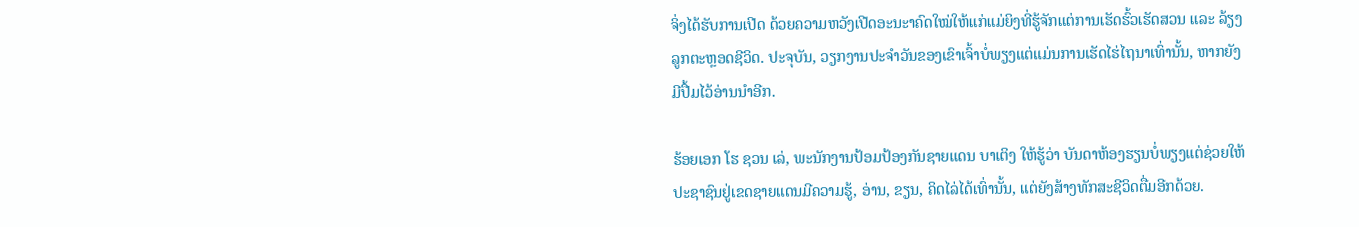ຈິ່ງໄດ້ຮັບການເປີດ ດ້ວຍຄວາມຫວັງເປີດອະນະາຄົດໃໝ່ໃຫ້ແກ່ແມ່ຍິງທີ່ຮູ້ຈັກແຕ່ການເຮັດຮົ້ວເຮັດສວນ ແລະ ລ້ຽງລູກຕະຫຼອດຊີວິດ. ປະຈຸບັນ, ວຽກງານປະຈຳວັນຂອງເຂົາເຈົ້າບໍ່ພຽງແຕ່ແມ່ນການເຮັດໄຮ່ໄຖນາເທົ່ານັ້ນ, ຫາກຍັງມີປື້ມໄວ້ອ່ານນຳອີກ.

ຮ້ອຍເອກ ໂຮ ຊວນ ເລ່, ພະນັກງານປ້ອມປ້ອງກັນຊາຍແດນ ບາເຕິງ ໃຫ້ຮູ້ວ່າ ບັນດາຫ້ອງຮຽນບໍ່ພຽງແຕ່ຊ່ວຍໃຫ້ປະຊາຊົນຢູ່ເຂດຊາຍແດນມີຄວາມຮູ້, ອ່ານ, ຂຽນ, ຄິດໄລ່ໄດ້ເທົ່ານັ້ນ, ແຕ່ຍັງສ້າງທັກສະຊີວິດຕື່ມອີກດ້ວຍ.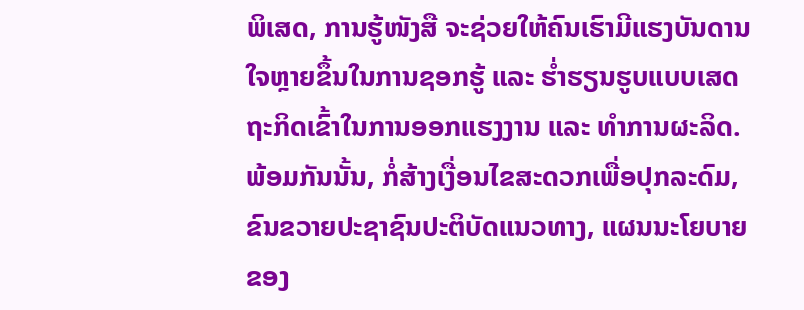ພິເສດ, ການຮູ້ໜັງສື ຈະຊ່ວຍໃຫ້ຄົນເຮົາມີແຮງບັນດານໃຈຫຼາຍຂຶ້ນໃນການຊອກຮູ້ ແລະ ຮ່ຳຮຽນຮູບແບບເສດຖະກິດເຂົ້າໃນການອອກແຮງງານ ແລະ ທຳການຜະລິດ. ພ້ອມກັນນັ້ນ, ກໍ່ສ້າງເງື່ອນໄຂສະດວກເພື່ອປຸກລະດົມ, ຂົນຂວາຍປະຊາຊົນປະຕິບັດແນວທາງ, ແຜນນະໂຍບາຍຂອງ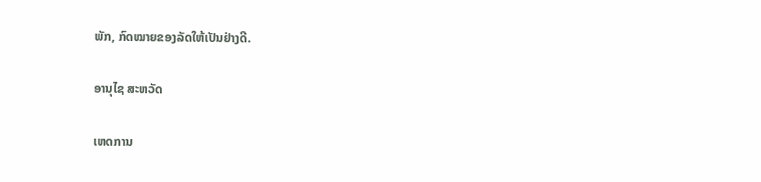ພັກ, ກົດໝາຍຂອງລັດໃຫ້ເປັນຢ່າງດີ.

ອານຸໄຊ ສະຫວັດ

ເຫດການ